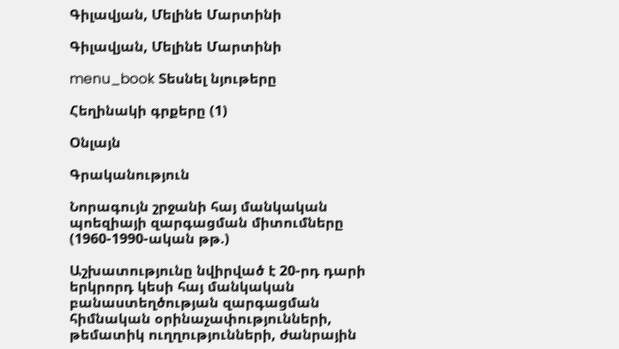Գիլավյան, Մելինե Մարտինի

Գիլավյան, Մելինե Մարտինի

menu_book Տեսնել նյութերը

Հեղինակի գրքերը (1)

Օնլայն

Գրականություն

Նորագույն շրջանի հայ մանկական պոեզիայի զարգացման միտումները (1960-1990-ական թթ.)

Աշխատությունը նվիրված է 20-րդ դարի երկրորդ կեսի հայ մանկական բանաստեղծության զարգացման հիմնական օրինաչափությունների, թեմատիկ ուղղությունների, ժանրային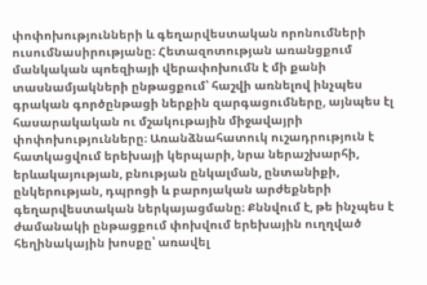փոփոխությունների և գեղարվեստական որոնումների ուսումնասիրությանը։ Հետազոտության առանցքում մանկական պոեզիայի վերափոխումն է մի քանի տասնամյակների ընթացքում՝ հաշվի առնելով ինչպես գրական գործընթացի ներքին զարգացումները, այնպես էլ հասարակական ու մշակութային միջավայրի փոփոխությունները։ Առանձնահատուկ ուշադրություն է հատկացվում երեխայի կերպարի, նրա ներաշխարհի, երևակայության, բնության ընկալման, ընտանիքի, ընկերության, դպրոցի և բարոյական արժեքների գեղարվեստական ներկայացմանը։ Քննվում է, թե ինչպես է ժամանակի ընթացքում փոխվում երեխային ուղղված հեղինակային խոսքը՝ առավել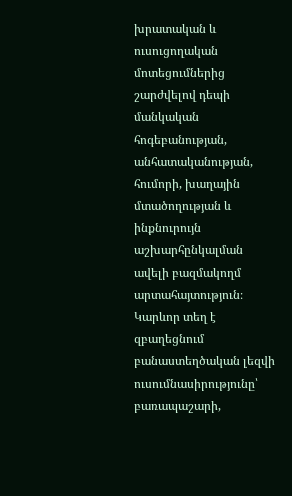խրատական և ուսուցողական մոտեցումներից շարժվելով դեպի մանկական հոգեբանության, անհատականության, հումորի, խաղային մտածողության և ինքնուրույն աշխարհընկալման ավելի բազմակողմ արտահայտություն։ Կարևոր տեղ է զբաղեցնում բանաստեղծական լեզվի ուսումնասիրությունը՝ բառապաշարի,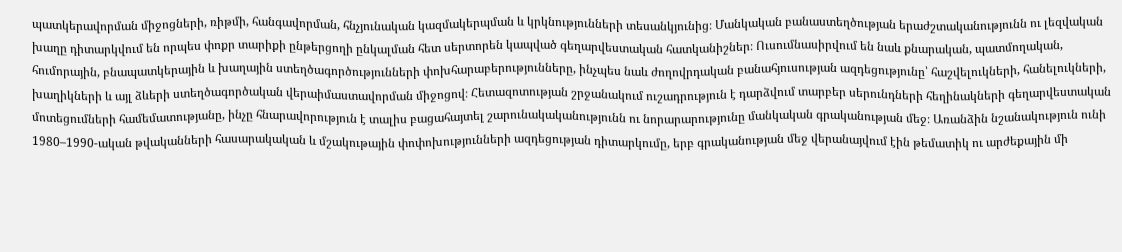պատկերավորման միջոցների, ռիթմի, հանգավորման, հնչյունական կազմակերպման և կրկնությունների տեսանկյունից։ Մանկական բանաստեղծության երաժշտականությունն ու լեզվական խաղը դիտարկվում են որպես փոքր տարիքի ընթերցողի ընկալման հետ սերտորեն կապված գեղարվեստական հատկանիշներ։ Ուսումնասիրվում են նաև քնարական, պատմողական, հումորային, բնապատկերային և խաղային ստեղծագործությունների փոխհարաբերությունները, ինչպես նաև ժողովրդական բանահյուսության ազդեցությունը՝ հաշվելուկների, հանելուկների, խաղիկների և այլ ձևերի ստեղծագործական վերաիմաստավորման միջոցով։ Հետազոտության շրջանակում ուշադրություն է դարձվում տարբեր սերունդների հեղինակների գեղարվեստական մոտեցումների համեմատությանը, ինչը հնարավորություն է տալիս բացահայտել շարունակականությունն ու նորարարությունը մանկական գրականության մեջ։ Առանձին նշանակություն ունի 1980–1990-ական թվականների հասարակական և մշակութային փոփոխությունների ազդեցության դիտարկումը, երբ գրականության մեջ վերանայվում էին թեմատիկ ու արժեքային մի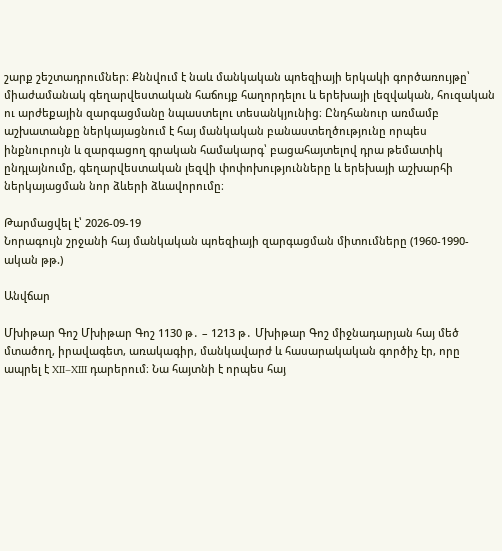շարք շեշտադրումներ։ Քննվում է նաև մանկական պոեզիայի երկակի գործառույթը՝ միաժամանակ գեղարվեստական հաճույք հաղորդելու և երեխայի լեզվական, հուզական ու արժեքային զարգացմանը նպաստելու տեսանկյունից։ Ընդհանուր առմամբ աշխատանքը ներկայացնում է հայ մանկական բանաստեղծությունը որպես ինքնուրույն և զարգացող գրական համակարգ՝ բացահայտելով դրա թեմատիկ ընդլայնումը, գեղարվեստական լեզվի փոփոխությունները և երեխայի աշխարհի ներկայացման նոր ձևերի ձևավորումը։

Թարմացվել է՝ 2026-09-19
Նորագույն շրջանի հայ մանկական պոեզիայի զարգացման միտումները (1960-1990-ական թթ.)

Անվճար

Մխիթար Գոշ Մխիթար Գոշ 1130 թ․ – 1213 թ․ Մխիթար Գոշ միջնադարյան հայ մեծ մտածող, իրավագետ, առակագիր, մանկավարժ և հասարակական գործիչ էր, որը ապրել է XII–XIII դարերում։ Նա հայտնի է որպես հայ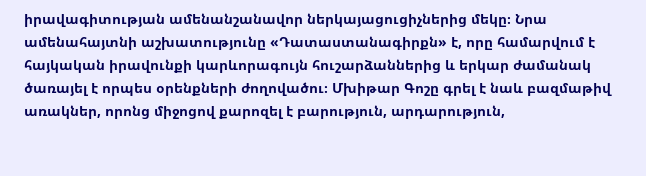իրավագիտության ամենանշանավոր ներկայացուցիչներից մեկը։ Նրա ամենահայտնի աշխատությունը «Դատաստանագիրքն» է, որը համարվում է հայկական իրավունքի կարևորագույն հուշարձաններից և երկար ժամանակ ծառայել է որպես օրենքների ժողովածու։ Մխիթար Գոշը գրել է նաև բազմաթիվ առակներ, որոնց միջոցով քարոզել է բարություն, արդարություն,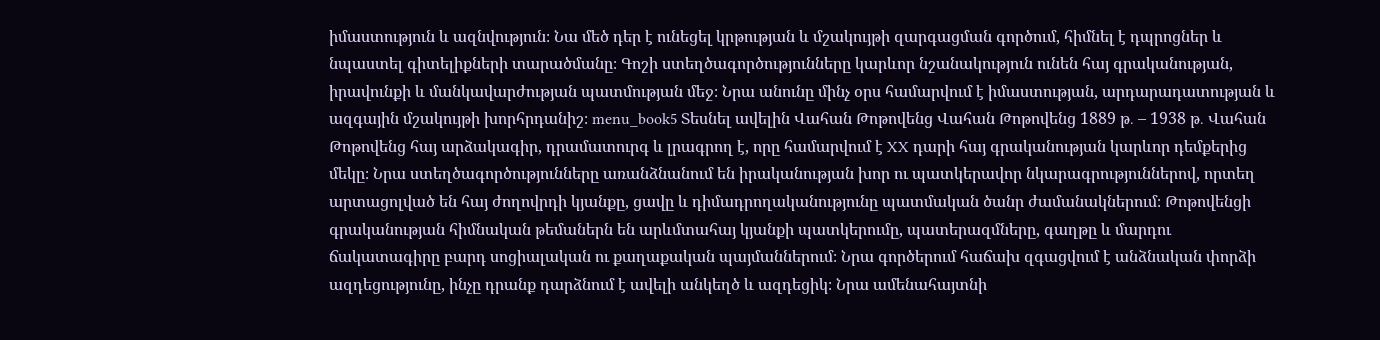իմաստություն և ազնվություն։ Նա մեծ դեր է ունեցել կրթության և մշակույթի զարգացման գործում, հիմնել է դպրոցներ և նպաստել գիտելիքների տարածմանը։ Գոշի ստեղծագործությունները կարևոր նշանակություն ունեն հայ գրականության, իրավունքի և մանկավարժության պատմության մեջ։ Նրա անունը մինչ օրս համարվում է իմաստության, արդարադատության և ազգային մշակույթի խորհրդանիշ։ menu_book5 Տեսնել ավելին Վահան Թոթովենց Վահան Թոթովենց 1889 թ․ – 1938 թ․ Վահան Թոթովենց հայ արձակագիր, դրամատուրգ և լրագրող է, որը համարվում է XX դարի հայ գրականության կարևոր դեմքերից մեկը։ Նրա ստեղծագործությունները առանձնանում են իրականության խոր ու պատկերավոր նկարագրություններով, որտեղ արտացոլված են հայ ժողովրդի կյանքը, ցավը և դիմադրողականությունը պատմական ծանր ժամանակներում։ Թոթովենցի գրականության հիմնական թեմաներն են արևմտահայ կյանքի պատկերումը, պատերազմները, գաղթը և մարդու ճակատագիրը բարդ սոցիալական ու քաղաքական պայմաններում։ Նրա գործերում հաճախ զգացվում է անձնական փորձի ազդեցությունը, ինչը դրանք դարձնում է ավելի անկեղծ և ազդեցիկ։ Նրա ամենահայտնի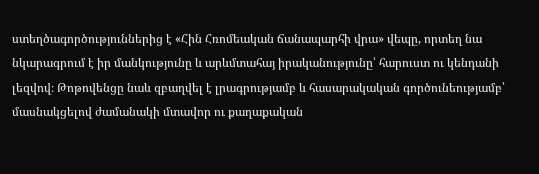ստեղծագործություններից է «Հին Հռոմեական ճանապարհի վրա» վեպը, որտեղ նա նկարագրում է իր մանկությունը և արևմտահայ իրականությունը՝ հարուստ ու կենդանի լեզվով։ Թոթովենցը նաև զբաղվել է լրագրությամբ և հասարակական գործունեությամբ՝ մասնակցելով ժամանակի մտավոր ու քաղաքական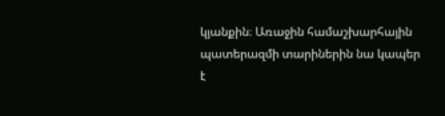կյանքին։ Առաջին համաշխարհային պատերազմի տարիներին նա կապեր է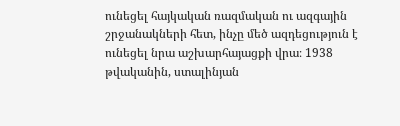ունեցել հայկական ռազմական ու ազգային շրջանակների հետ, ինչը մեծ ազդեցություն է ունեցել նրա աշխարհայացքի վրա։ 1938 թվականին, ստալինյան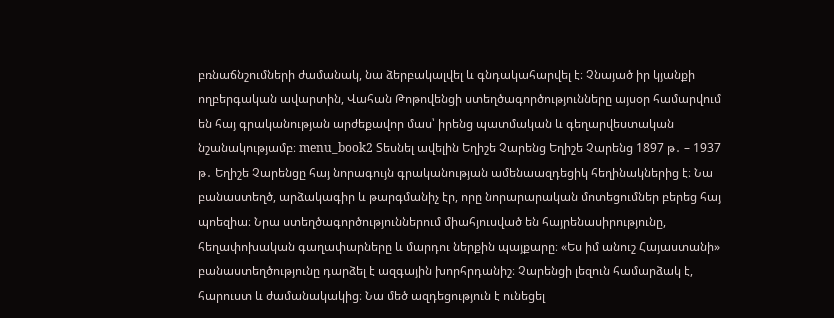բռնաճնշումների ժամանակ, նա ձերբակալվել և գնդակահարվել է։ Չնայած իր կյանքի ողբերգական ավարտին, Վահան Թոթովենցի ստեղծագործությունները այսօր համարվում են հայ գրականության արժեքավոր մաս՝ իրենց պատմական և գեղարվեստական նշանակությամբ։ menu_book2 Տեսնել ավելին Եղիշե Չարենց Եղիշե Չարենց 1897 թ․ – 1937 թ․ Եղիշե Չարենցը հայ նորագույն գրականության ամենաազդեցիկ հեղինակներից է։ Նա բանաստեղծ, արձակագիր և թարգմանիչ էր, որը նորարարական մոտեցումներ բերեց հայ պոեզիա։ Նրա ստեղծագործություններում միահյուսված են հայրենասիրությունը, հեղափոխական գաղափարները և մարդու ներքին պայքարը։ «Ես իմ անուշ Հայաստանի» բանաստեղծությունը դարձել է ազգային խորհրդանիշ։ Չարենցի լեզուն համարձակ է, հարուստ և ժամանակակից։ Նա մեծ ազդեցություն է ունեցել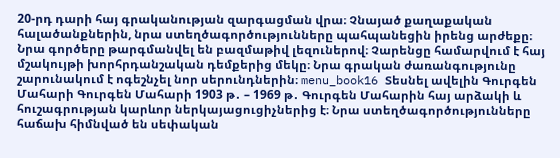20-րդ դարի հայ գրականության զարգացման վրա։ Չնայած քաղաքական հալածանքներին, նրա ստեղծագործությունները պահպանեցին իրենց արժեքը։ Նրա գործերը թարգմանվել են բազմաթիվ լեզուներով։ Չարենցը համարվում է հայ մշակույթի խորհրդանշական դեմքերից մեկը։ Նրա գրական ժառանգությունը շարունակում է ոգեշնչել նոր սերունդներին։ menu_book16 Տեսնել ավելին Գուրգեն Մահարի Գուրգեն Մահարի 1903 թ․ – 1969 թ․ Գուրգեն Մահարին հայ արձակի և հուշագրության կարևոր ներկայացուցիչներից է։ Նրա ստեղծագործությունները հաճախ հիմնված են սեփական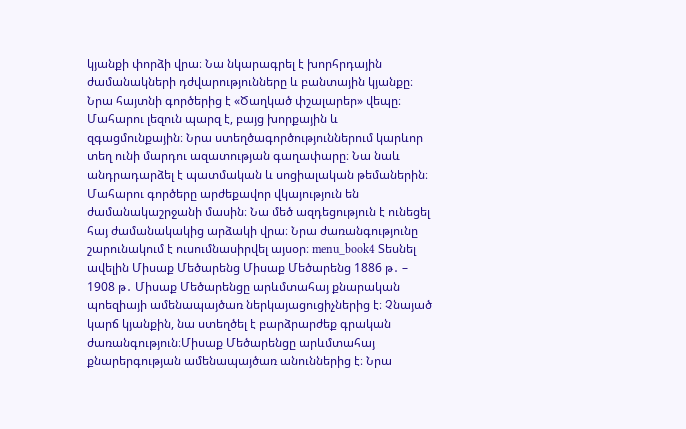կյանքի փորձի վրա։ Նա նկարագրել է խորհրդային ժամանակների դժվարությունները և բանտային կյանքը։ Նրա հայտնի գործերից է «Ծաղկած փշալարեր» վեպը։ Մահարու լեզուն պարզ է, բայց խորքային և զգացմունքային։ Նրա ստեղծագործություններում կարևոր տեղ ունի մարդու ազատության գաղափարը։ Նա նաև անդրադարձել է պատմական և սոցիալական թեմաներին։ Մահարու գործերը արժեքավոր վկայություն են ժամանակաշրջանի մասին։ Նա մեծ ազդեցություն է ունեցել հայ ժամանակակից արձակի վրա։ Նրա ժառանգությունը շարունակում է ուսումնասիրվել այսօր։ menu_book4 Տեսնել ավելին Միսաք Մեծարենց Միսաք Մեծարենց 1886 թ․ – 1908 թ․ Միսաք Մեծարենցը արևմտահայ քնարական պոեզիայի ամենապայծառ ներկայացուցիչներից է։ Չնայած կարճ կյանքին, նա ստեղծել է բարձրարժեք գրական ժառանգություն։Միսաք Մեծարենցը արևմտահայ քնարերգության ամենապայծառ անուններից է։ Նրա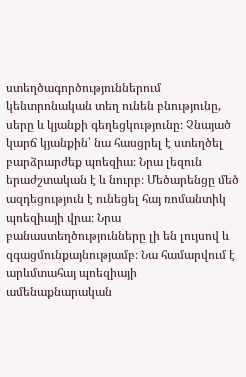ստեղծագործություններում կենտրոնական տեղ ունեն բնությունը, սերը և կյանքի գեղեցկությունը։ Չնայած կարճ կյանքին՝ նա հասցրել է ստեղծել բարձրարժեք պոեզիա։ Նրա լեզուն երաժշտական է և նուրբ։ Մեծարենցը մեծ ազդեցություն է ունեցել հայ ռոմանտիկ պոեզիայի վրա։ Նրա բանաստեղծությունները լի են լույսով և զգացմունքայնությամբ։ Նա համարվում է արևմտահայ պոեզիայի ամենաքնարական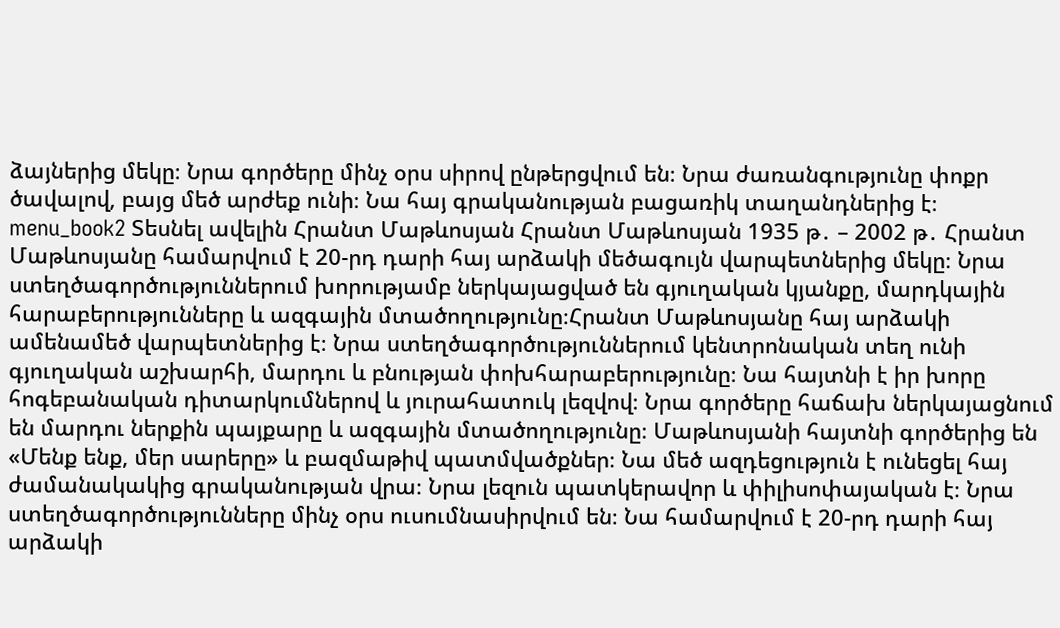ձայներից մեկը։ Նրա գործերը մինչ օրս սիրով ընթերցվում են։ Նրա ժառանգությունը փոքր ծավալով, բայց մեծ արժեք ունի։ Նա հայ գրականության բացառիկ տաղանդներից է։ menu_book2 Տեսնել ավելին Հրանտ Մաթևոսյան Հրանտ Մաթևոսյան 1935 թ․ – 2002 թ․ Հրանտ Մաթևոսյանը համարվում է 20-րդ դարի հայ արձակի մեծագույն վարպետներից մեկը։ Նրա ստեղծագործություններում խորությամբ ներկայացված են գյուղական կյանքը, մարդկային հարաբերությունները և ազգային մտածողությունը։Հրանտ Մաթևոսյանը հայ արձակի ամենամեծ վարպետներից է։ Նրա ստեղծագործություններում կենտրոնական տեղ ունի գյուղական աշխարհի, մարդու և բնության փոխհարաբերությունը։ Նա հայտնի է իր խորը հոգեբանական դիտարկումներով և յուրահատուկ լեզվով։ Նրա գործերը հաճախ ներկայացնում են մարդու ներքին պայքարը և ազգային մտածողությունը։ Մաթևոսյանի հայտնի գործերից են «Մենք ենք, մեր սարերը» և բազմաթիվ պատմվածքներ։ Նա մեծ ազդեցություն է ունեցել հայ ժամանակակից գրականության վրա։ Նրա լեզուն պատկերավոր և փիլիսոփայական է։ Նրա ստեղծագործությունները մինչ օրս ուսումնասիրվում են։ Նա համարվում է 20-րդ դարի հայ արձակի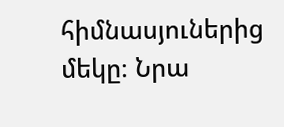հիմնասյուներից մեկը։ Նրա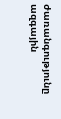ժառանգությունը ազգային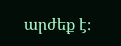արժեք է։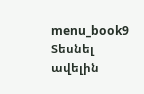menu_book9 Տեսնել ավելին